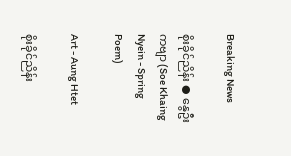Breaking News

စိုးခိုင်ညိန်း ● နွေဦးကဗျာ (Soe Khaing Nyein - Spring Poem)

Art - Aung Htet

စိုးခိုင်ညိန်း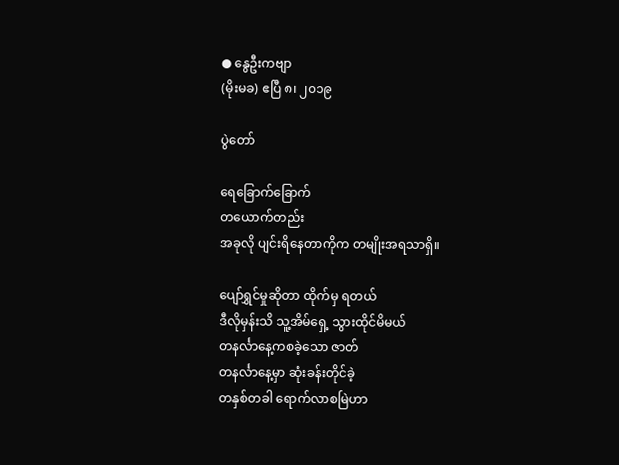● နွေဦးကဗျာ
(မိုးမခ) ဧပြီ ၈၊ ၂၀၁၉

ပွဲတော်

ရေခြောက်ခြောက်
တယောက်တည်း
အခုလို ပျင်းရိနေတာကိုက တမျိုးအရသာရှိ။

ပျော်ရွှင်မှုဆိုတာ ထိုက်မှ ရတယ်
ဒီလိုမှန်းသိ သူ့အိမ်ရှေ့ သွားထိုင်မိမယ်
တနင်္လာနေ့ကစခဲ့သော ဇာတ်
တနင်္လာနေ့မှာ ဆုံးခန်းတိုင်ခဲ့
တနှစ်တခါ ရောက်လာစမြဲဟာ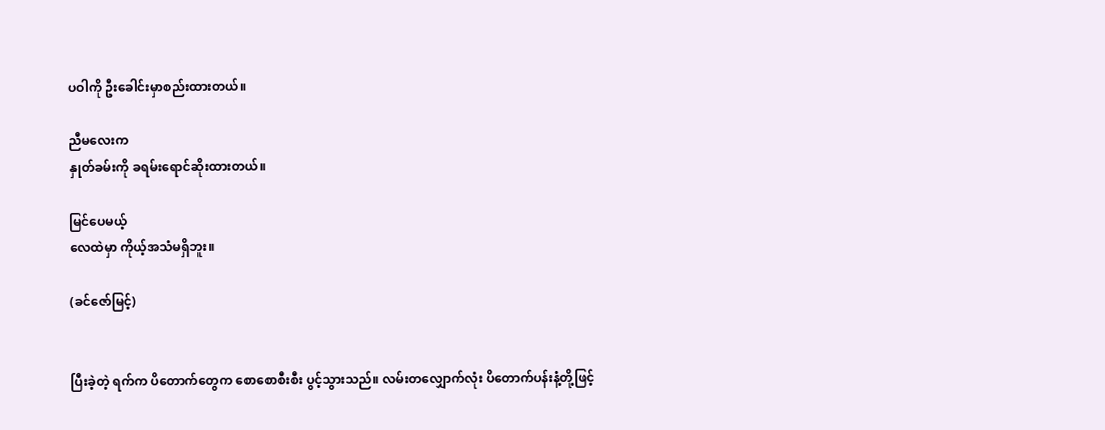ပဝါကို ဦးခေါင်းမှာစည်းထားတယ်။

ညီမလေးက
နှုတ်ခမ်းကို ခရမ်းရောင်ဆိုးထားတယ်။

မြင်ပေမယ့်
လေထဲမှာ ကိုယ့်အသံမရှိဘူး။

(ခင်ဇော်မြင့်)


ပြီးခဲ့တဲ့ ရက်က ပိတောက်တွေက စောစောစီးစီး ပွင့်သွားသည်။ လမ်းတလျှောက်လုံး ပိတောက်ပန်းနံ့တို့ဖြင့်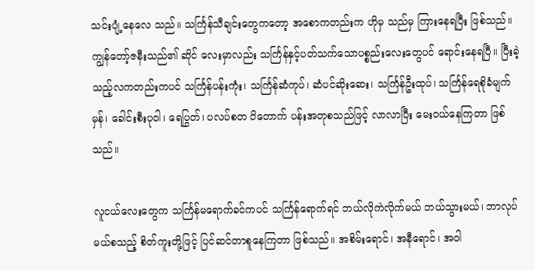သင်းပျံ့နေလေ သည်။ သင်္ကြန်သီချင်းတွေကတော့ အစောကတည်းက ဟိုမှ သည်မှ ကြားနေရပြီး ဖြစ်သည်။ ကျွန်တော့်ဇနီးသည်၏ ဆိုင် လေးမှာလည်း သင်္ကြန်နှင့်ပတ်သက်သောပစ္စည်းလေးတွေပင် ရောင်းနေရပြီ။ ပြီးခဲ့သည့်လကတည်းကပင် သင်္ကြန်ပန်းကုံး၊ သင်္ကြန်ဆံကုပ်၊ ဆံပင်ဆိုးဆေး၊ သင်္ကြန်ဦးထုပ်၊ သင်္ကြန်ရေစိုခံမျက်မှန်၊ ခေါင်းစီးပုဝါ၊ ရေပြွတ်၊ ပလပ်စတ ပိတောက် ပန်းအတုစသည်ဖြင့် လာလာပြီး မေးဝယ်နေကြတာ ဖြစ်သည်။

လူငယ်လေးတွေက သင်္ကြန်မရောက်ခင်ကပင် သင်္ကြန်ရောက်ရင် ဘယ်လိုကဲလိုက်မယ် ဘယ်သွားမယ်၊ ဘာလုပ်မယ်စသည့် စိတ်ကူးတို့ဖြင့် ပြင်ဆင်တာစူနေကြတာ ဖြစ်သည်။ အစိမ်းရောင်၊ အနီရောင်၊ အဝါ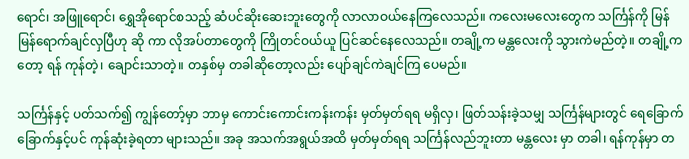ရောင်၊ အဖြူရောင်၊ ရွှေအိုရောင်စသည့် ဆံပင်ဆိုးဆေးဘူးတွေကို လာလာဝယ်နေကြလေသည်။ ကလေးမလေးတွေက သင်္ကြန်ကို မြန်မြန်ရောက်ချင်လှပြီဟု ဆို ကာ လိုအပ်တာတွေကို ကြိုတင်ဝယ်ယူ ပြင်ဆင်နေလေသည်။ တချို့က မန္တလေးကို သွားကဲမည်တဲ့။ တချို့ကတော့ ရန် ကုန်တဲ့၊ ချောင်းသာတဲ့။ တနှစ်မှ တခါဆိုတော့လည်း ပျော်ချင်ကဲချင်ကြ ပေမည်။

သင်္ကြန်နှင့် ပတ်သက်၍ ကျွန်တော့်မှာ ဘာမှ ကောင်းကောင်းကန်းကန်း မှတ်မှတ်ရရ မရှိလှ၊ ဖြတ်သန်းခဲ့သမျှ သင်္ကြန်များတွင် ရေခြောက်ခြောက်နှင့်ပင် ကုန်ဆုံးခဲ့ရတာ များသည်။ အခု အသက်အရွယ်အထိ မှတ်မှတ်ရရ သင်္ကြန်လည်ဘူးတာ မန္တလေး မှာ တခါ၊ ရန်ကုန်မှာ တ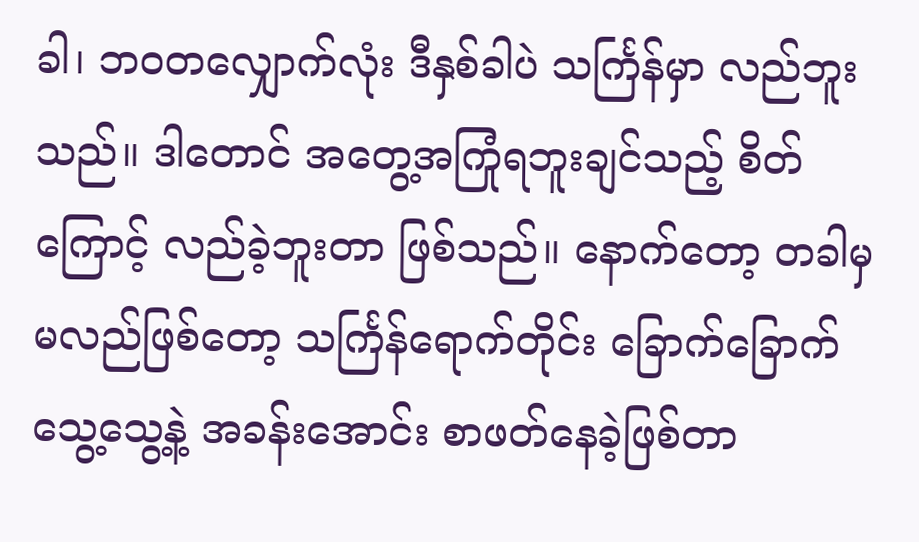ခါ၊ ဘဝတလျှောက်လုံး ဒီနှစ်ခါပဲ သင်္ကြန်မှာ လည်ဘူးသည်။ ဒါတောင် အတွေ့အကြုံရဘူးချင်သည့် စိတ်ကြောင့် လည်ခဲ့ဘူးတာ ဖြစ်သည်။ နောက်တော့ တခါမှ မလည်ဖြစ်တော့ သင်္ကြန်ရောက်တိုင်း ခြောက်ခြောက်သွေ့သွေ့နဲ့ အခန်းအောင်း စာဖတ်နေခဲ့ဖြစ်တာ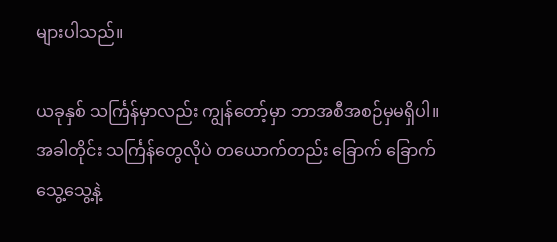များပါသည်။

ယခုနှစ် သင်္ကြန်မှာလည်း ကျွန်တော့်မှာ ဘာအစီအစဉ်မှမရှိပါ။ အခါတိုင်း သင်္ကြန်တွေလိုပဲ တယောက်တည်း ခြောက် ခြောက်သွေ့သွေ့နဲ့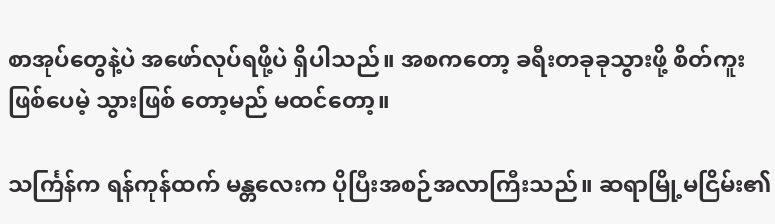စာအုပ်တွေနဲ့ပဲ အဖော်လုပ်ရဖို့ပဲ ရှိပါသည်။ အစကတော့ ခရီးတခုခုသွားဖို့ စိတ်ကူးဖြစ်ပေမဲ့ သွားဖြစ် တော့မည် မထင်တော့။

သင်္ကြန်က ရန်ကုန်ထက် မန္တလေးက ပိုပြီးအစဉ်အလာကြီးသည်။ ဆရာမြို့မငြိမ်း၏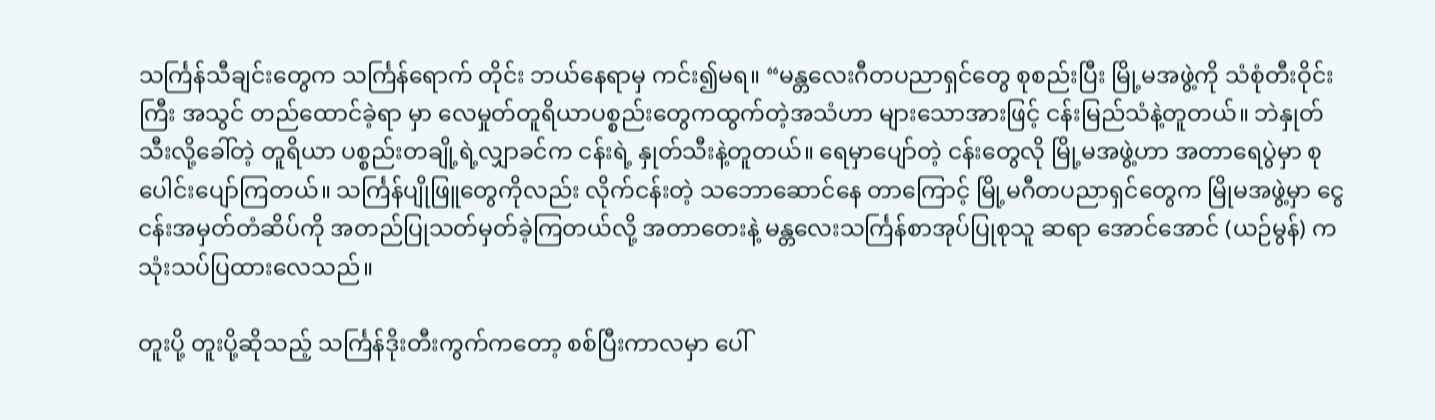သင်္ကြန်သီချင်းတွေက သင်္ကြန်ရောက် တိုင်း ဘယ်နေရာမှ ကင်း၍မရ။ “မန္တလေးဂီတပညာရှင်တွေ စုစည်းပြီး မြို့မအဖွဲ့ကို သံစုံတီးဝိုင်းကြီး အသွင် တည်ထောင်ခဲ့ရာ မှာ လေမှုတ်တူရိယာပစ္စည်းတွေကထွက်တဲ့အသံဟာ များသောအားဖြင့် ငန်းမြည်သံနဲ့တူတယ်။ ဘဲနှုတ်သီးလို့ခေါ်တဲ့ တူရိယာ ပစ္စည်းတချို့ရဲ့လျှာခင်က ငန်းရဲ့ နှုတ်သီးနဲ့တူတယ်။ ရေမှာပျော်တဲ့ ငန်းတွေလို မြို့မအဖွဲ့ဟာ အတာရေပွဲမှာ စုပေါင်းပျော်ကြတယ်။ သင်္ကြန်ပျိုဖြူတွေကိုလည်း လိုက်ငန်းတဲ့ သဘောဆောင်နေ တာကြောင့် မြို့မဂီတပညာရှင်တွေက မြိုမအဖွဲ့မှာ ငွေငန်းအမှတ်တံဆိပ်ကို အတည်ပြုသတ်မှတ်ခဲ့ကြတယ်လို့ အတာတေးနဲ့ မန္တလေးသင်္ကြန်စာအုပ်ပြုစုသူ ဆရာ အောင်အောင် (ယဉ်မွန်) က သုံးသပ်ပြထားလေသည်။

တူးပို့ တူးပို့ဆိုသည့် သင်္ကြန်ဒိုးတီးကွက်ကတော့ စစ်ပြီးကာလမှာ ပေါ်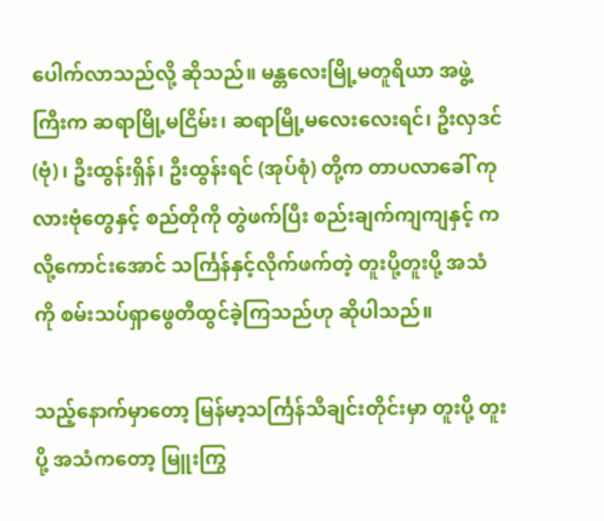ပေါက်လာသည်လို့ ဆိုသည်။ မန္တလေးမြို့မတူရိယာ အဖွဲ့ကြီးက ဆရာမြို့မငြိမ်း၊ ဆရာမြို့မလေးလေးရင်၊ ဦးလှဒင် (ဗုံ)၊ ဦးထွန်းရှိန်၊ ဦးထွန်းရင် (အုပ်စုံ) တို့က တာပလာခေါ် ကုလားဗုံတွေနှင့် စည်တိုကို တွဲဖက်ပြီး စည်းချက်ကျကျနှင့် ကလို့ကောင်းအောင် သင်္ကြန်နှင့်လိုက်ဖက်တဲ့ တူးပို့တူးပို့ အသံ ကို စမ်းသပ်ရှာဖွေတီထွင်ခဲ့ကြသည်ဟု ဆိုပါသည်။

သည့်နောက်မှာတော့ မြန်မာ့သင်္ကြန်သီချင်းတိုင်းမှာ တူးပို့ တူးပို့ အသံကတော့ မြူးကြွ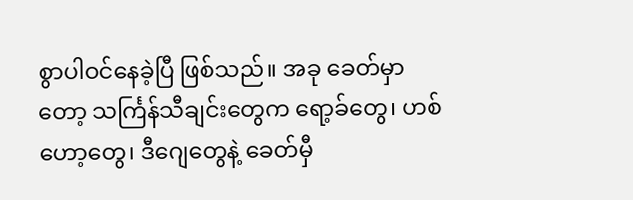စွာပါဝင်နေခဲ့ပြီ ဖြစ်သည်။ အခု ခေတ်မှာတော့ သင်္ကြန်သီချင်းတွေက ရော့ခ်တွေ၊ ဟစ်ဟော့တွေ၊ ဒီဂျေတွေနဲ့ ခေတ်မှီ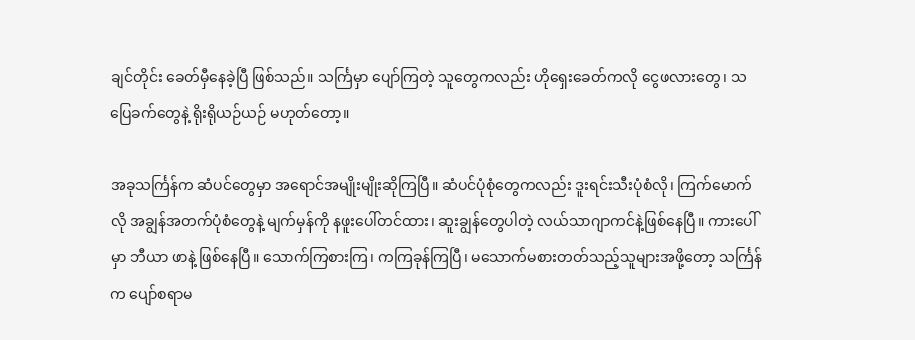ချင်တိုင်း ခေတ်မှီနေခဲ့ပြီ ဖြစ်သည်။ သင်္ကြမှာ ပျော်ကြတဲ့ သူတွေကလည်း ဟိုရှေးခေတ်ကလို ငွေဖလားတွေ၊ သပြေခက်တွေနဲ့ ရိုးရိုယဉ်ယဉ် မဟုတ်တော့။

အခုသင်္ကြန်က ဆံပင်တွေမှာ အရောင်အမျိုးမျိုးဆိုကြပြီ။ ဆံပင်ပုံစုံတွေကလည်း ဒူးရင်းသီးပုံစံလို၊ ကြက်မောက်လို အချွန်အတက်ပုံစံတွေနဲ့ မျက်မှန်ကို နဖူးပေါ်တင်ထား၊ ဆူးချွန်တွေပါတဲ့ လယ်သာဂျာကင်နဲ့ဖြစ်နေပြီ။ ကားပေါ်မှာ ဘီယာ ဖာနဲ့ ဖြစ်နေပြီ။ သောက်ကြစားကြ၊ ကကြခုန်ကြပြီ၊ မသောက်မစားတတ်သည့်သူများအဖို့တော့ သင်္ကြန်က ပျော်စရာမ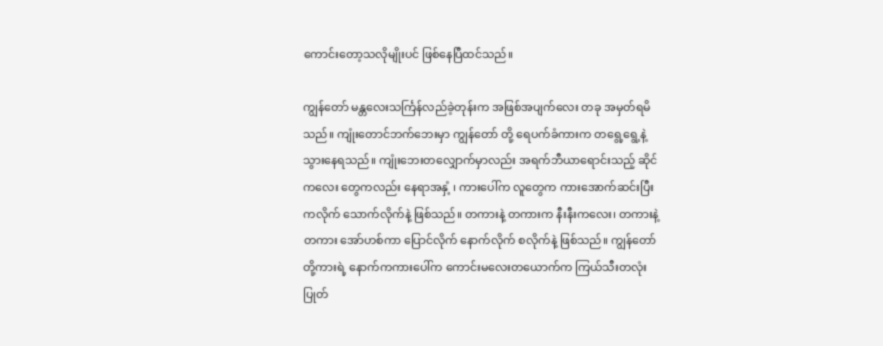ကောင်းတော့သလိုမျိုးပင် ဖြစ်နေပြီထင်သည်။

ကျွန်တော် မန္တလေးသင်္ကြန်လည်ခဲ့တုန်းက အဖြစ်အပျက်လေး တခု အမှတ်ရမိသည်။ ကျုံးတောင်ဘက်ဘေးမှာ ကျွန်တော် တို့ ရေပက်ခံကားက တရွေ့ရွေ့နဲ့ သွားနေရသည်။ ကျုံးဘေးတလျှောက်မှာလည်း အရက်ဘီယာရောင်းသည့် ဆိုင်ကလေး တွေကလည်း နေရာအနှံ့ ၊ ကားပေါ်က လူတွေက ကားအောက်ဆင်းပြီး ကလိုက် သောက်လိုက်နဲ့ ဖြစ်သည်။ တကားနဲ့ တကားက နီးနီးကလေး၊ တကားနဲ့ တကား အော်ဟစ်ကာ ပြောင်လိုက် နောက်လိုက် စလိုက်နဲ့ ဖြစ်သည်။ ကျွန်တော် တို့ကားရဲ့ နောက်ကကားပေါ်က ကောင်းမလေးတယောက်က ကြယ်သီးတလုံးပြုတ်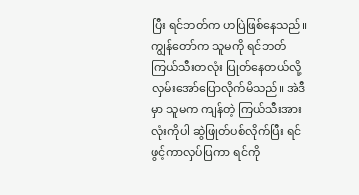ပြီး ရင်ဘတ်က ဟပြဲဖြစ်နေသည်။ ကျွန်တော်က သူမကို ရင်ဘတ်ကြယ်သီးတလုံး ပြုတ်နေတယ်လို့ လှမ်းအော်ပြောလိုက်မိသည်။ အဲဒီမှာ သူမက ကျန်တဲ့ ကြယ်သီးအားလုံးကိုပါ ဆွဲဖြုတ်ပစ်လိုက်ပြီး ရင်ဖွင့်ကာလှပ်ပြကာ ရင်ကို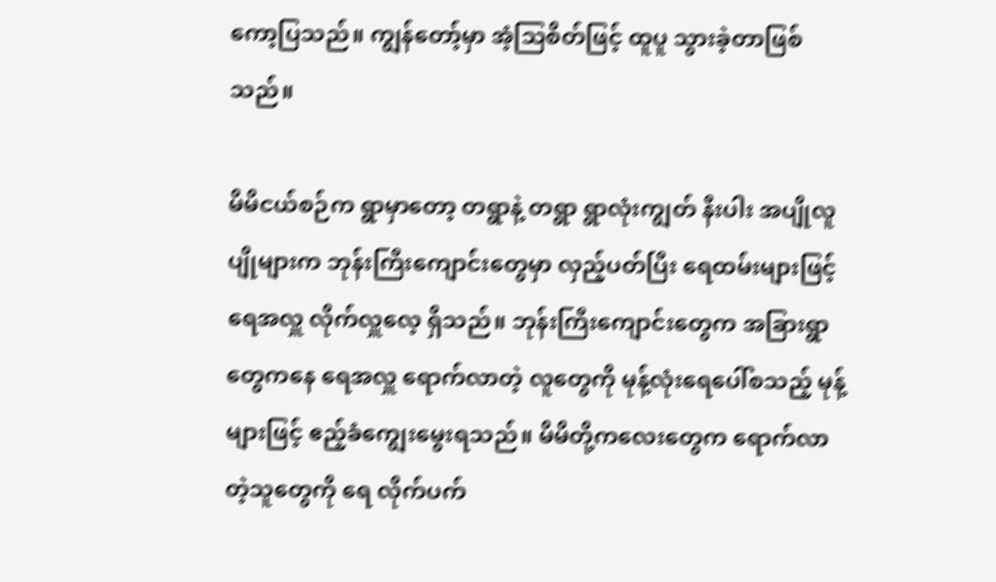ကော့ပြသည်။ ကျွန်တော့်မှာ အံ့သြစိတ်ဖြင့် ထူပူ သွားခဲ့တာဖြစ်သည်။

မိမိငယ်စဉ်က ရွာမှာတော့ တရွာနဲ့ တရွာ ရွာလုံးကျွတ် နီးပါး အပျိုလူပျိုများက ဘုန်းကြီးကျောင်းတွေမှာ လှည့်ပတ်ပြီး ရေထမ်းများဖြင့် ရေအလှူ လိုက်လှူလေ့ ရှိသည်။ ဘုန်းကြီးကျောင်းတွေက အခြားရွာတွေကနေ ရေအလှူ ရောက်လာတဲ့ လူတွေကို မုန့်လုံးရေပေါ်စသည့် မုန့်များဖြင့် ဧည့်ခံကျွေးမွေးရသည်။ မိမိတို့ကလေးတွေက ရောက်လာတဲ့သူတွေကို ရေ လိုက်ပက်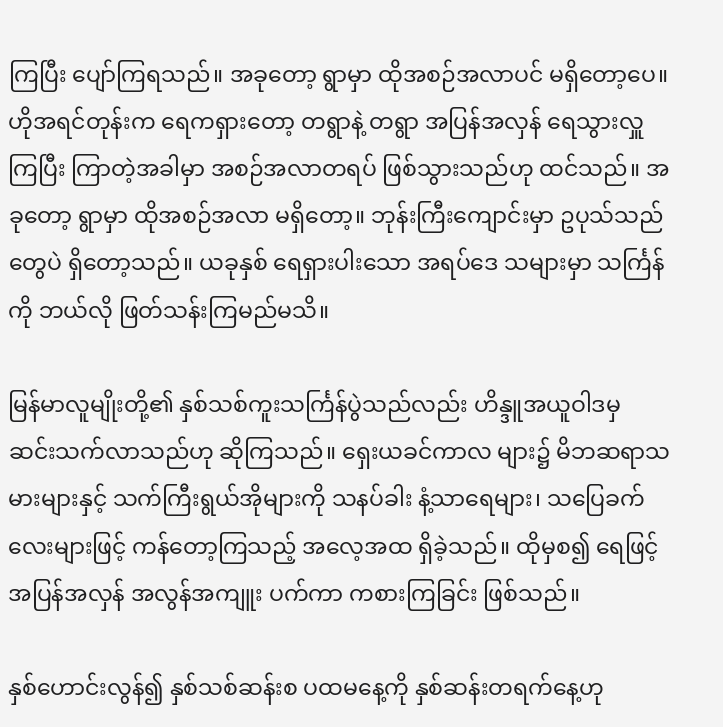ကြပြီး ပျော်ကြရသည်။ အခုတော့ ရွာမှာ ထိုအစဉ်အလာပင် မရှိတော့ပေ။ ဟိုအရင်တုန်းက ရေကရှားတော့ တရွာနဲ့ တရွာ အပြန်အလှန် ရေသွားလှူကြပြီး ကြာတဲ့အခါမှာ အစဉ်အလာတရပ် ဖြစ်သွားသည်ဟု ထင်သည်။ အခုတော့ ရွာမှာ ထိုအစဉ်အလာ မရှိတော့။ ဘုန်းကြီးကျောင်းမှာ ဥပုသ်သည်တွေပဲ ရှိတော့သည်။ ယခုနှစ် ရေရှားပါးသော အရပ်ဒေ သများမှာ သင်္ကြန်ကို ဘယ်လို ဖြတ်သန်းကြမည်မသိ။

မြန်မာလူမျိုးတို့၏ နှစ်သစ်ကူးသင်္ကြန်ပွဲသည်လည်း ဟိန္ဒူအယူဝါဒမှ ဆင်းသက်လာသည်ဟု ဆိုကြသည်။ ရှေးယခင်ကာလ များ၌ မိဘဆရာသမားများနှင့် သက်ကြီးရွယ်အိုများကို သနပ်ခါး နံ့သာရေများ၊ သပြေခက်လေးများဖြင့် ကန်တော့ကြသည့် အလေ့အထ ရှိခဲ့သည်။ ထိုမှစ၍ ရေဖြင့် အပြန်အလှန် အလွန်အကျူး ပက်ကာ ကစားကြခြင်း ဖြစ်သည်။

နှစ်ဟောင်းလွန်၍ နှစ်သစ်ဆန်းစ ပထမနေ့ကို နှစ်ဆန်းတရက်နေ့ဟု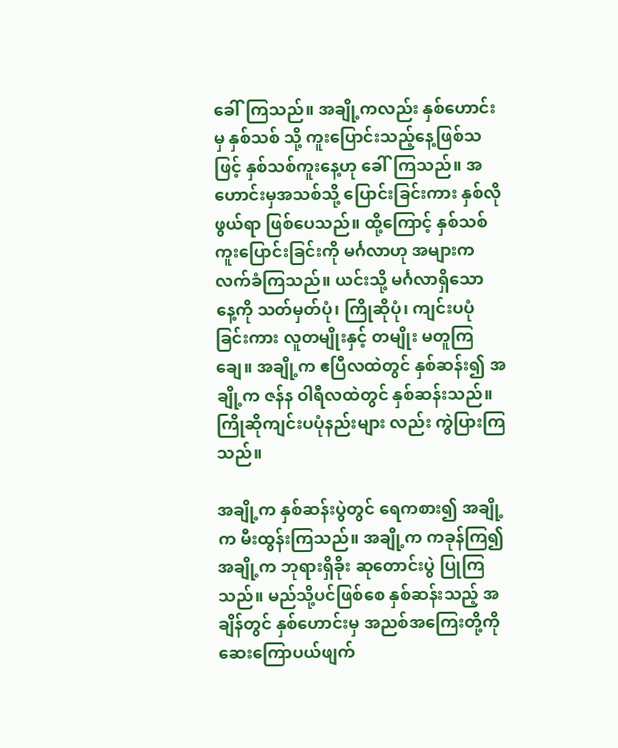ခေါ်ကြသည်။ အချို့ကလည်း နှစ်ဟောင်းမှ နှစ်သစ် သို့ ကူးပြောင်းသည့်နေ့ဖြစ်သဖြင့် နှစ်သစ်ကူးနေ့ဟု ခေါ်ကြသည်။ အဟောင်းမှအသစ်သို့ ပြောင်းခြင်းကား နှစ်လိုဖွယ်ရာ ဖြစ်ပေသည်။ ထို့ကြောင့် နှစ်သစ်ကူးပြောင်းခြင်းကို မင်္ဂလာဟု အများကလက်ခံကြသည်။ ယင်းသို့ မင်္ဂလာရှိသော နေ့ကို သတ်မှတ်ပုံ၊ ကြိုဆိုပုံ၊ ကျင်းပပုံခြင်းကား လူတမျိုးနှင့် တမျိုး မတူကြချေ။ အချို့က ဧပြီလထဲတွင် နှစ်ဆန်း၍ အချို့က ဇန်န ဝါရီလထဲတွင် နှစ်ဆန်းသည်။ ကြိုဆိုကျင်းပပုံနည်းများ လည်း ကွဲပြားကြသည်။

အချို့က နှစ်ဆန်းပွဲတွင် ရေကစား၍ အချို့က မီးထွန်းကြသည်။ အချို့က ကခုန်ကြ၍ အချို့က ဘုရားရှိခိုး ဆုတောင်းပွဲ ပြုကြသည်။ မည်သို့ပင်ဖြစ်စေ နှစ်ဆန်းသည့် အချိန်တွင် နှစ်ဟောင်းမှ အညစ်အကြေးတို့ကို ဆေးကြောပယ်ဖျက်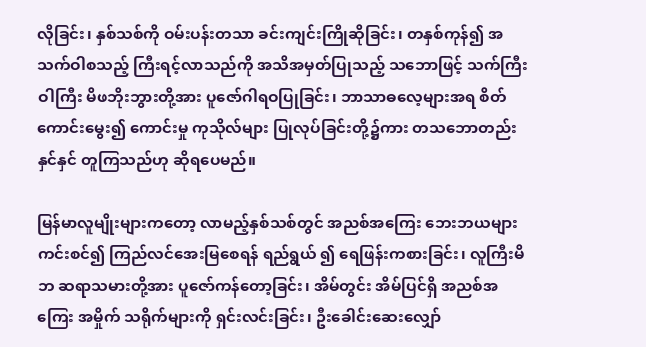လိုခြင်း၊ နှစ်သစ်ကို ဝမ်းပန်းတသာ ခင်းကျင်းကြိုဆိုခြင်း၊ တနှစ်ကုန်၍ အသက်ဝါစသည့် ကြီးရင့်လာသည်ကို အသိအမှတ်ပြုသည့် သဘောဖြင့် သက်ကြီးဝါကြီး မိဖဘိုးဘွားတို့အား ပူဇော်ဂါရဝပြုခြင်း၊ ဘာသာဓလေ့များအရ စိတ်ကောင်းမွေး၍ ကောင်းမှု ကုသိုလ်များ ပြုလုပ်ခြင်းတို့၌ကား တသဘောတည်းနှင်နှင် တူကြသည်ဟု ဆိုရပေမည်။

မြန်မာလူမျိုးများကတော့ လာမည့်နှစ်သစ်တွင် အညစ်အကြေး ဘေးဘယများ ကင်းစင်၍ ကြည်လင်အေးမြစေရန် ရည်ရွယ် ၍ ရေဖြန်းကစားခြင်း၊ လူကြီးမိဘ ဆရာသမားတို့အား ပူဇော်ကန်တော့ခြင်း၊ အိမ်တွင်း အိမ်ပြင်ရှိ အညစ်အကြေး အမှိုက် သရိုက်များကို ရှင်းလင်းခြင်း၊ ဦးခေါင်းဆေးလျှော်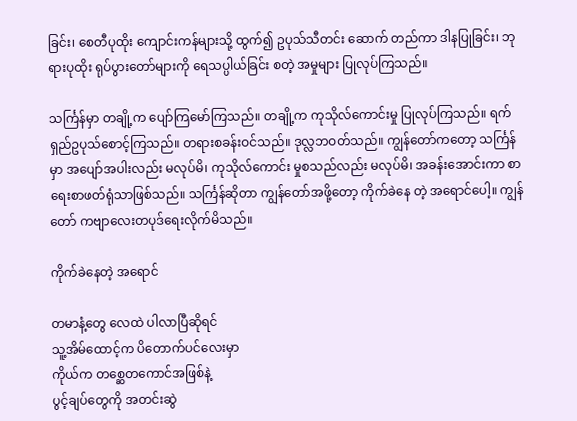ခြင်း၊ စေတီပုထိုး ကျောင်းကန်များသို့ ထွက်၍ ဥပုသ်သီတင်း ဆောက် တည်ကာ ဒါနပြုခြင်း၊ ဘုရားပုထိုး ရုပ်ပွားတော်များကို ရေသပ္ပါယ်ခြင်း စတဲ့ အမှုများ ပြုလုပ်ကြသည်။

သင်္ကြန်မှာ တချို့က ပျော်ကြမော်ကြသည်။ တချို့က ကုသိုလ်ကောင်းမှု ပြုလုပ်ကြသည်။ ရက်ရှည်ဥပုသ်စောင့်ကြသည်။ တရားစခန်းဝင်သည်။ ဒုလ္လဘဝတ်သည်။ ကျွန်တော်ကတော့ သင်္ကြန်မှာ အပျော်အပါးလည်း မလုပ်မိ၊ ကုသိုလ်ကောင်း မှုစသည်လည်း မလုပ်မိ၊ အခန်းအောင်းကာ စာရေးစာဖတ်ရုံသာဖြစ်သည်။ သင်္ကြန်ဆိုတာ ကျွန်တော်အဖို့တော့ ကိုက်ခဲနေ တဲ့ အရောင်ပေါ့။ ကျွန်တော် ကဗျာလေးတပုဒ်ရေးလိုက်မိသည်။

ကိုက်ခဲနေတဲ့ အရောင်

တမာနံ့တွေ လေထဲ ပါလာပြီဆိုရင်
သူ့အိမ်ထောင့်က ပိတောက်ပင်လေးမှာ
ကိုယ်က တစ္ဆေတကောင်အဖြစ်နဲ့
ပွင့်ချပ်တွေကို အတင်းဆွဲ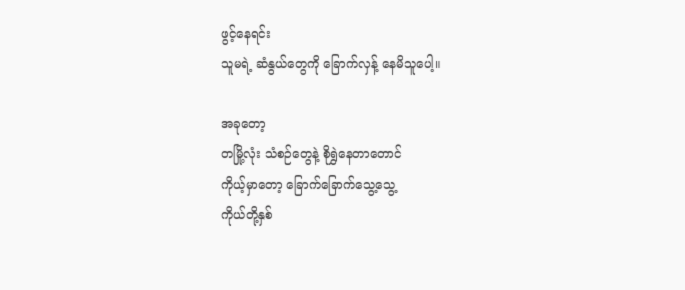ဖွင့်နေရင်း
သူမရဲ့ ဆံနွယ်တွေကို ခြောက်လှန့် နေမိသူပေါ့။

အခုတော့
တမြို့လုံး သံစဉ်တွေနဲ့ စိုရွှဲနေတာတောင်
ကိုယ့်မှာတော့ ခြောက်ခြောက်သွေ့သွေ့
ကိုယ်တို့နှစ်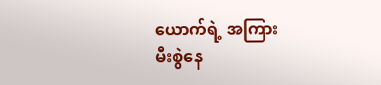ယောက်ရဲ့ အကြား
မီးစွဲနေ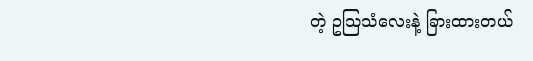တဲ့ ဥသြသံလေးနဲ့ ခြားထားတယ်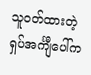သူဝတ်ထားတဲ့ ရှပ်အင်္ကျီပေါ်က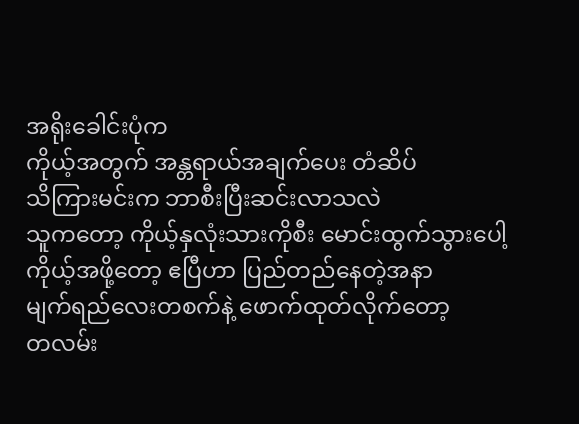အရိုးခေါင်းပုံက
ကိုယ့်အတွက် အန္တရာယ်အချက်ပေး တံဆိပ်
သိကြားမင်းက ဘာစီးပြီးဆင်းလာသလဲ
သူကတော့ ကိုယ့်နှလုံးသားကိုစီး မောင်းထွက်သွားပေါ့
ကိုယ့်အဖို့တော့ ဧပြီဟာ ပြည်တည်နေတဲ့အနာ
မျက်ရည်လေးတစက်နဲ့ ဖောက်ထုတ်လိုက်တော့
တလမ်း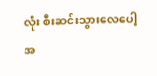လုံး စီးဆင်းသွားလေပေါ့ အ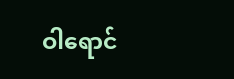ဝါရောင်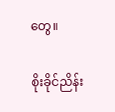တွေ။

စိုးခိုင်ညိန်း